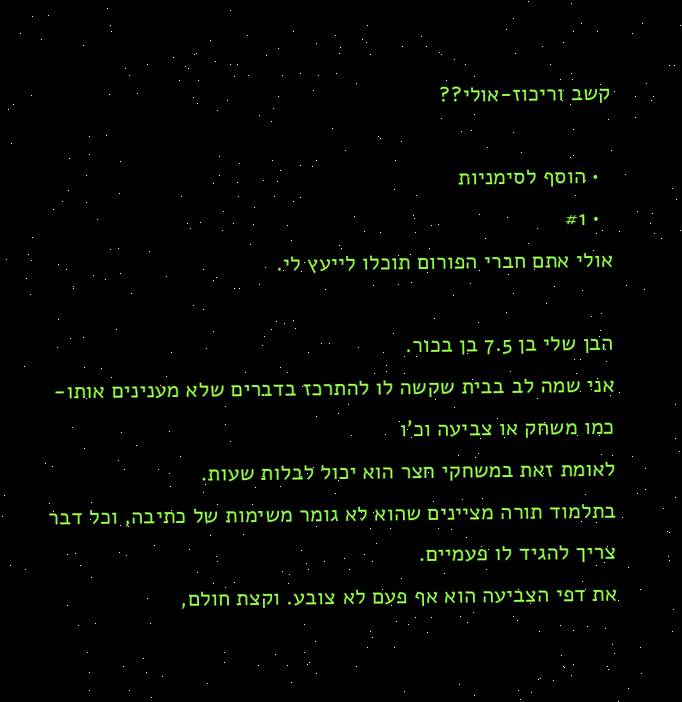קשב וריכוז-אולי??

  • הוסף לסימניות
  • #1
אולי אתם חברי הפורום תוכלו לייעץ לי.

הבן שלי בן 7.5 בן בכור.
אני שמה לב בבית שקשה לו להתרכז בדברים שלא מענינים אותו- כמו משחק או צביעה וכ'ו
לאומת זאת במשחקי חצר הוא יכול לבלות שעות.
בתלמוד תורה מציינים שהוא לא גומר משימות של כתיבה, וכל דבר צריך להגיד לו פעמיים.
את דפי הצביעה הוא אף פעם לא צובע. וקצת חולם,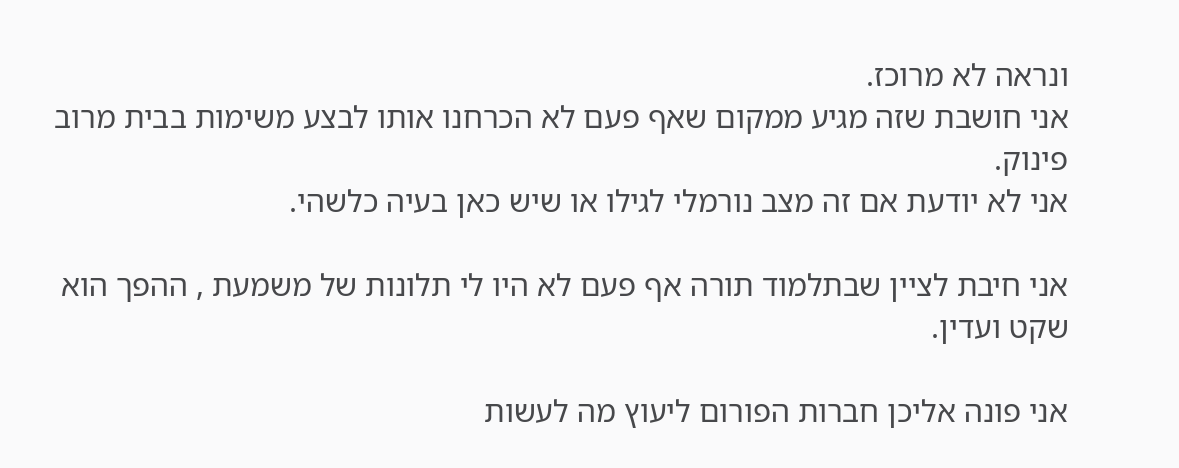ונראה לא מרוכז.
אני חושבת שזה מגיע ממקום שאף פעם לא הכרחנו אותו לבצע משימות בבית מרוב פינוק.
אני לא יודעת אם זה מצב נורמלי לגילו או שיש כאן בעיה כלשהי.

אני חיבת לציין שבתלמוד תורה אף פעם לא היו לי תלונות של משמעת , ההפך הוא שקט ועדין.

אני פונה אליכן חברות הפורום ליעוץ מה לעשות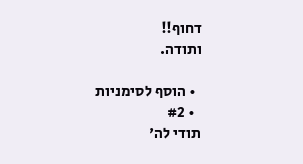דחוף!!
ותודה.

  • הוסף לסימניות
  • #2
תודי לה'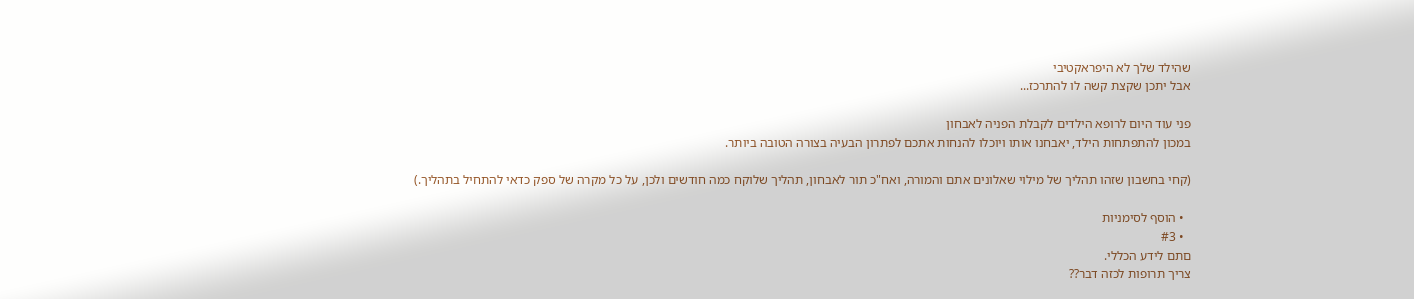שהילד שלך לא היפראקטיבי
אבל יתכן שקצת קשה לו להתרכז...

פני עוד היום לרופא הילדים לקבלת הפניה לאבחון
במכון להתפתחות הילד, יאבחנו אותו ויוכלו להנחות אתכם לפתרון הבעיה בצורה הטובה ביותר.

(קחי בחשבון שזהו תהליך של מילוי שאלונים אתם והמורה, ואח"כ תור לאבחון, תהליך שלוקח כמה חודשים ולכן, על כל מקרה של ספק כדאי להתחיל בתהליך.)

  • הוסף לסימניות
  • #3
םתם לידע הכללי.
צריך תרופות לכזה דבר??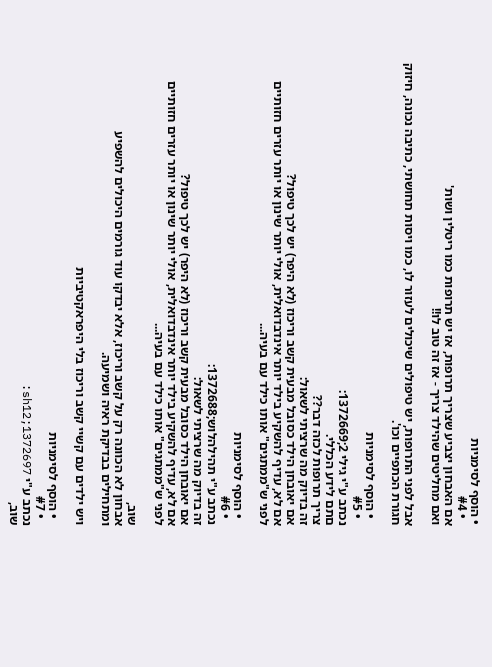• הוסף לסימניות
  • #4
אם האבחון יצביע שצריך תרופות, אז יש תרופות כמו ריטלין ושות'
ואם מחליטים שהילד צריך - אז זה טוב לו!!

אבל לפני התרופות, יש טיפולים שיכולים לעזור לו, כמו ויסות תחושתי, כתיבה נכונה, חיזוק חגורת הכתפיים וכו'.

  • הוסף לסימניות
  • #5
נכתב ע"י גילי 2;1372669:
םתם לידע הכללי.
צריך תרופות לכזה דבר??
זה בדיוק מה שרציתי לשאול:
אם יאובחן הילד כסובל מבעית קשב וריכוז (לא היפר) יש לכך טיפול?
אם לא, עדיף להשקיע בילד יותר אינדבדואלית, אולי יותר שינון או יותר עזרים חזותיים
לפני ש"ממתגים" אותו כילד עם בעיה...

  • הוסף לסימניות
  • #6
נכתב ע"י תהילהלוש;1372688:
זה בדיוק מה שרציתי לשאול:
אם יאובחן הילד כסובל מבעית קשב וריכוז (לא היפר) יש לכך טיפול?
אם לא, עדיף להשקיע בילד יותר אינדבדואלית, אולי יותר שינון או יותר עזרים חזותיים
לפני ש"ממתגים" אותו כילד עם בעיה...

שוב,
אבחון לא הכוונה רק על קשב וריכוז, אלא יבדקו עוד גורמים היכולים להשפיע
ומתחילים בבדיקת ראיה ושמיעה.

ויש ילדים עם קשיי קשב וריכוז בלי היפראקטיביות

  • הוסף לסימניות
  • #7
נכתב ע"י sh12;1372697:
שוב,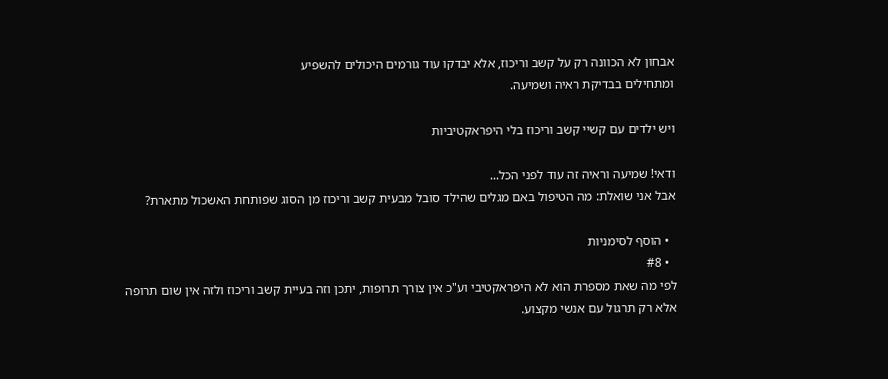אבחון לא הכוונה רק על קשב וריכוז, אלא יבדקו עוד גורמים היכולים להשפיע
ומתחילים בבדיקת ראיה ושמיעה.

ויש ילדים עם קשיי קשב וריכוז בלי היפראקטיביות

ודאי! שמיעה וראיה זה עוד לפני הכל...
אבל אני שואלת: מה הטיפול באם מגלים שהילד סובל מבעית קשב וריכוז מן הסוג שפותחת האשכול מתארת?

  • הוסף לסימניות
  • #8
לפי מה שאת מספרת הוא לא היפראקטיבי וע"כ אין צורך תרופות, יתכן וזה בעיית קשב וריכוז ולזה אין שום תרופה אלא רק תרגול עם אנשי מקצוע.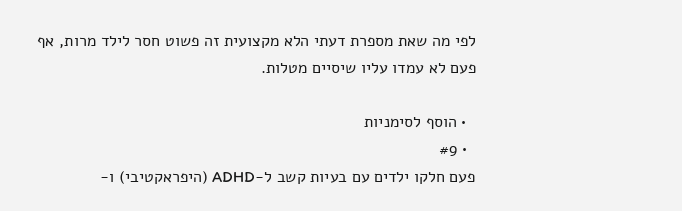לפי מה שאת מספרת דעתי הלא מקצועית זה פשוט חסר לילד מרות, אף פעם לא עמדו עליו שיסיים מטלות.

  • הוסף לסימניות
  • #9
פעם חלקו ילדים עם בעיות קשב ל-ADHD (היפראקטיבי) ו-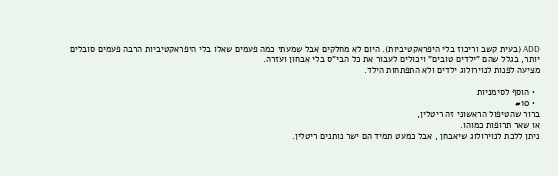ADD (בעית קשב וריכוז בלי היפראקטיביות). היום לא מחלקים אבל שמעתי כמה פעמים שאלו בלי היפראקטיביות הרבה פעמים סובלים יותר, בגלל שהם "ילדים טובים" ויכולים לעבור את כל הבי"ס בלי אבחון ועזרה.
מציעה לפנות לנוירולוג ילדים ולא התפתחות הילד.

  • הוסף לסימניות
  • #10
ברור שהטיפול הראשוני זה ריטלין,
או שאר תרופות כמוהו.
ניתן ללכת לנוירולוג שיאבחן , אבל כמעט תמיד הם ישר נותנים ריטלין.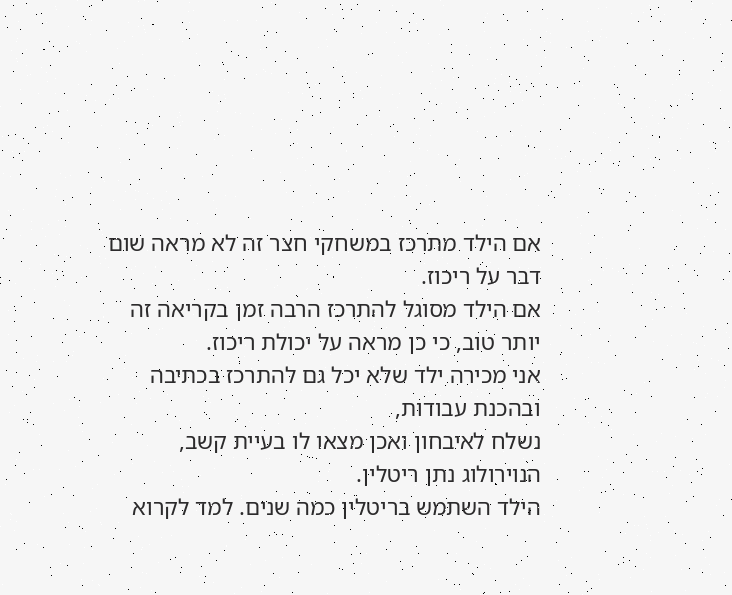אם הילד מתרכז במשחקי חצר זה לא מראה שום דבר על ריכוז.
אם הילד מסוגל להתרכז הרבה זמן בקריאה זה יותר טוב, כי כן מראה על יכולת ריכוז.
אני מכירה ילד שלא יכל גם להתרכז בכתיבה ובהכנת עבודות,
נשלח לאיבחון ואכן מצאו לו בעיית קשב, הנוירולוג נתן ריטלין.
הילד השתמש בריטלין כמה שנים. למד לקרוא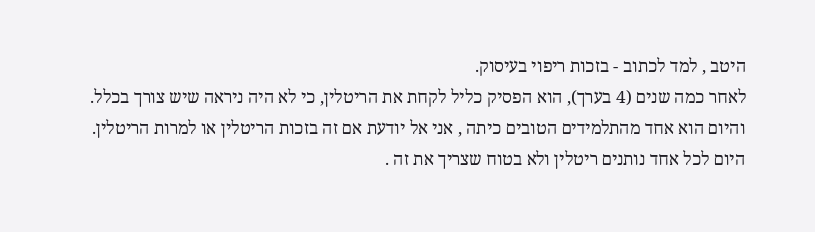היטב , למד לכתוב - בזכות ריפוי בעיסוק.
לאחר כמה שנים (4 בערך), הוא הפסיק כליל לקחת את הריטלין, כי לא היה ניראה שיש צורך בכלל.
והיום הוא אחד מהתלמידים הטובים כיתה , אני אל יודעת אם זה בזכות הריטלין או למרות הריטלין.
היום לכל אחד נותנים ריטלין ולא בטוח שצריך את זה .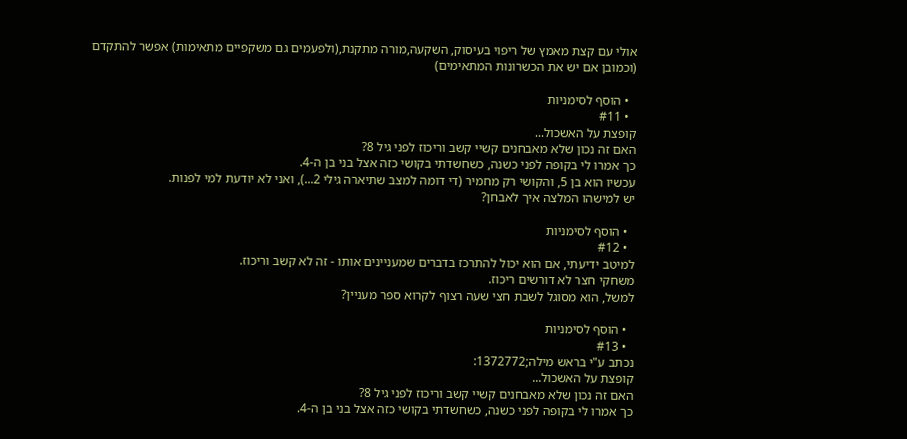אולי עם קצת מאמץ של ריפוי בעיסוק, השקעה,מורה מתקנת,(ולפעמים גם משקפיים מתאימות) אפשר להתקדם
(וכמובן אם יש את הכשרונות המתאימים)

  • הוסף לסימניות
  • #11
קופצת על האשכול...
האם זה נכון שלא מאבחנים קשיי קשב וריכוז לפני גיל 8?
כך אמרו לי בקופה לפני כשנה, כשחשדתי בקושי כזה אצל בני בן ה-4.
עכשיו הוא בן 5, והקושי רק מחמיר (די דומה למצב שתיארה גילי 2...), ואני לא יודעת למי לפנות.
יש למישהו המלצה איך לאבחן?

  • הוסף לסימניות
  • #12
למיטב ידיעתי, אם הוא יכול להתרכז בדברים שמעניינים אותו - זה לא קשב וריכוז.
משחקי חצר לא דורשים ריכוז.
למשל, הוא מסוגל לשבת חצי שעה רצוף לקרוא ספר מעניין?

  • הוסף לסימניות
  • #13
נכתב ע"י בראש מילה;1372772:
קופצת על האשכול...
האם זה נכון שלא מאבחנים קשיי קשב וריכוז לפני גיל 8?
כך אמרו לי בקופה לפני כשנה, כשחשדתי בקושי כזה אצל בני בן ה-4.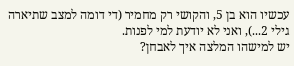עכשיו הוא בן 5, והקושי רק מחמיר (די דומה למצב שתיארה גילי 2...), ואני לא יודעת למי לפנות.
יש למישהו המלצה איך לאבחן?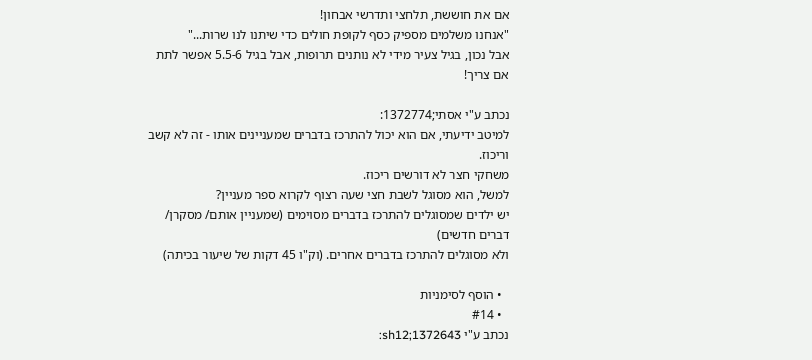אם את חוששת, תלחצי ותדרשי אבחון!
"אנחנו משלמים מספיק כסף לקופת חולים כדי שיתנו לנו שרות..."
אבל נכון, בגיל צעיר מידי לא נותנים תרופות, אבל בגיל 5.5-6 אפשר לתת אם צריך!

נכתב ע"י אסתי;1372774:
למיטב ידיעתי, אם הוא יכול להתרכז בדברים שמעניינים אותו - זה לא קשב וריכוז.
משחקי חצר לא דורשים ריכוז.
למשל, הוא מסוגל לשבת חצי שעה רצוף לקרוא ספר מעניין?
יש ילדים שמסוגלים להתרכז בדברים מסוימים (שמעניין אותם/ מסקרן/ דברים חדשים)
ולא מסוגלים להתרכז בדברים אחרים. (וק"ו 45 דקות של שיעור בכיתה)

  • הוסף לסימניות
  • #14
נכתב ע"י sh12;1372643: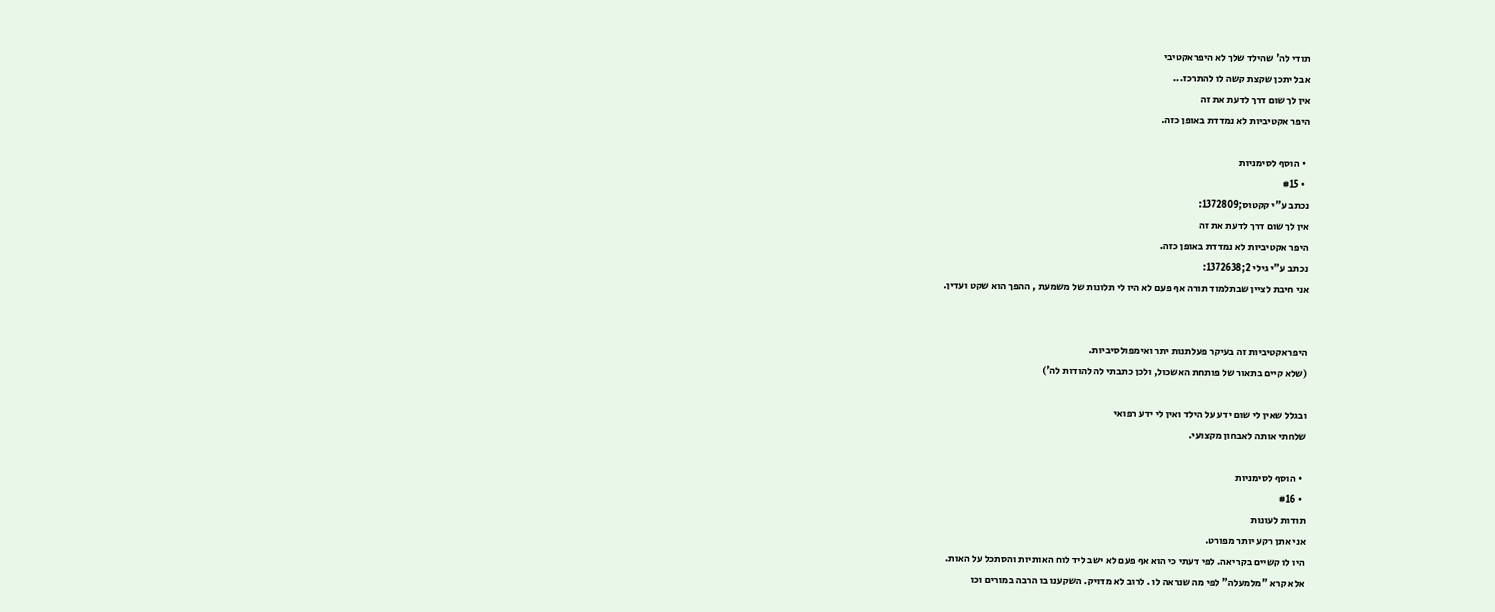תודי לה' שהילד שלך לא היפראקטיבי
אבל יתכן שקצת קשה לו להתרכז...
אין לך שום דרך לדעת את זה
היפר אקטיביות לא נמדדת באופן כזה.

  • הוסף לסימניות
  • #15
נכתב ע"י קקטוס;1372809:
אין לך שום דרך לדעת את זה
היפר אקטיביות לא נמדדת באופן כזה.
נכתב ע"י גילי 2;1372638:
אני חיבת לציין שבתלמוד תורה אף פעם לא היו לי תלונות של משמעת , ההפך הוא שקט ועדין.


היפראקטיביות זה בעיקר פעלתנות יתר ואימפולסיביות.
(שלא קיים בתאור של פותחת האשכול, ולכן כתבתי לה להודות לה')

ובגלל שאין לי שום ידע על הילד ואין לי ידע רפואי
שלחתי אותה לאבחון מקצועי.

  • הוסף לסימניות
  • #16
תודות לעונות
אני אתן רקע יותר מפורט.
היו לו קשיים בקריאה. לפי דעתי כי הוא אף פעם לא ישב ליד לוח האותיות והסתכל על האות.
אלא קרא "מלמעלה" לפי מה שנראה לו . לרוב לא מדויק. השקענו בו הרבה במורים וכו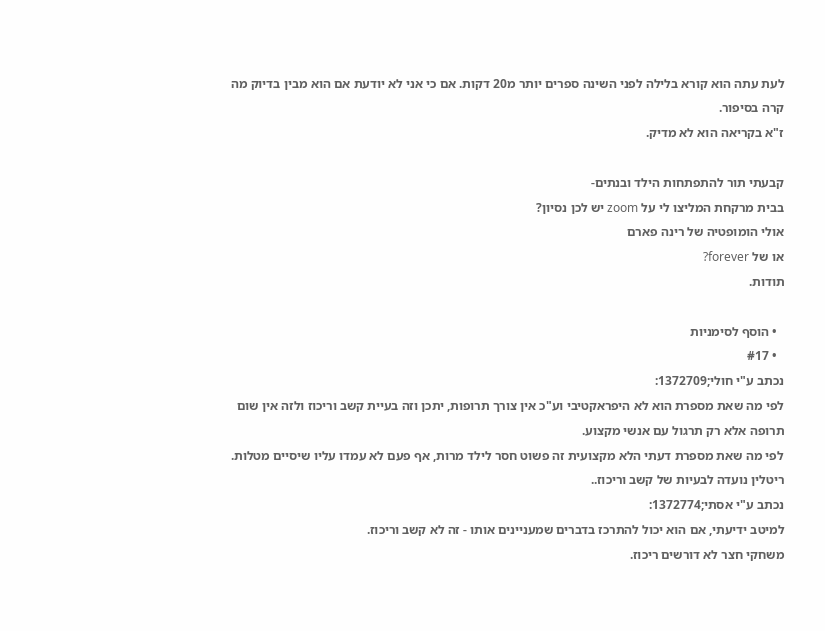לעת עתה הוא קורא בלילה לפני השינה ספרים יותר מ20 דקות. אם כי אני לא יודעת אם הוא מבין בדיוק מה קרה בסיפור.
ז"א בקריאה הוא לא מדיק.

קבעתי תור להתפתחות הילד ובנתים-
בבית מרקחת המליצו לי על zoom יש לכן נסיון?
אולי הומופטיה של רינה פארם
או של forever?
תודות.

  • הוסף לסימניות
  • #17
נכתב ע"י חולי;1372709:
לפי מה שאת מספרת הוא לא היפראקטיבי וע"כ אין צורך תרופות, יתכן וזה בעיית קשב וריכוז ולזה אין שום תרופה אלא רק תרגול עם אנשי מקצוע.
לפי מה שאת מספרת דעתי הלא מקצועית זה פשוט חסר לילד מרות, אף פעם לא עמדו עליו שיסיים מטלות.
ריטלין נועדה לבעיות של קשב וריכוז..
נכתב ע"י אסתי;1372774:
למיטב ידיעתי, אם הוא יכול להתרכז בדברים שמעניינים אותו - זה לא קשב וריכוז.
משחקי חצר לא דורשים ריכוז.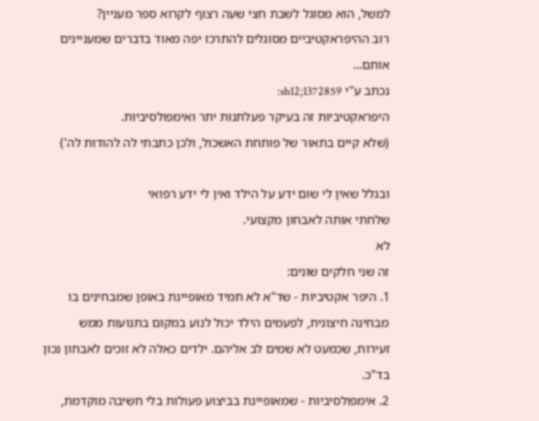למשל, הוא מסוגל לשבת חצי שעה רצוף לקרוא ספר מעניין?
רוב ההיפראקטיביים מסוגלים להתרכז יפה מאוד בדברים שמעניינים אותם...
נכתב ע"י sh12;1372859:
היפראקטיביות זה בעיקר פעלתנות יתר ואימפולסיביות.
(שלא קיים בתאור של פותחת האשכול, ולכן כתבתי לה להודות לה')

ובגלל שאין לי שום ידע על הילד ואין לי ידע רפואי
שלחתי אותה לאבחון מקצועי.
לא
זה שני חלקים שונים:
1. היפר אקטיביות - שד"א לא תמיד מאופיינת באופן שמבחינים בו מבחינה חיצונית, לפעמים הילד יכול לנוע במקום בתנועות ממש זעירות, שכמעט לא שמים לב אליהם. ילדים כאלה לא זוכים לאבחון נכון בד"כ.
2. אימפולסיביות - שמאופיינת בביצוע פעולות בלי חשיבה מוקדמת,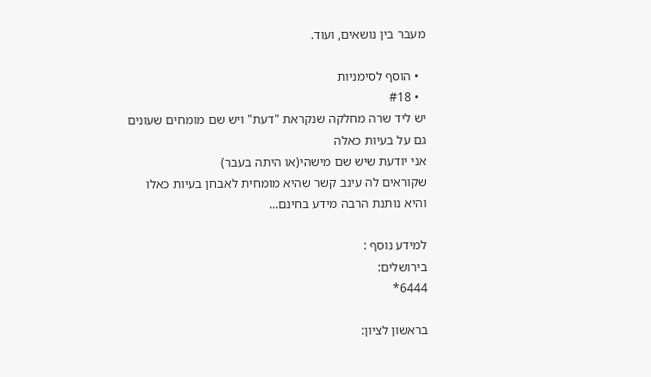מעבר בין נושאים, ועוד.

  • הוסף לסימניות
  • #18
יש ליד שרה מחלקה שנקראת "דעת" ויש שם מומחים שעונים
גם על בעיות כאלה
אני יודעת שיש שם מישהי(או היתה בעבר)
שקוראים לה עינב קשר שהיא מומחית לאבחן בעיות כאלו
והיא נותנת הרבה מידע בחינם...

למידע נוסף :
בירושלים:
6444*

בראשון לציון: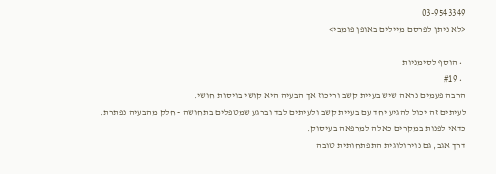03-9543349
<לא ניתן לפרסם מיילים באופן פומבי>

  • הוסף לסימניות
  • #19
הרבה פעמים נראה שיש בעיית קשב וריכוז אך הבעיה היא קושי בויסות חושי.
לעיתים זה יכול להגיע יחד עם בעיית קשב ולעיתים לבד וברגע שמטפלים בתחושה - חלק מהבעיה נפתרת.
כדאי לפנות במקרים כאלה למרפאה בעיסוק.
דרך אגב, גם נוירולוגית התפתחותית טובה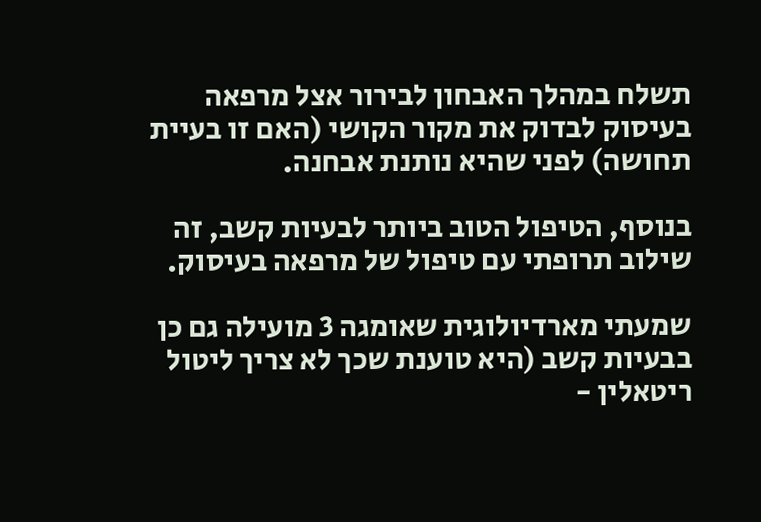תשלח במהלך האבחון לבירור אצל מרפאה בעיסוק לבדוק את מקור הקושי (האם זו בעיית תחושה) לפני שהיא נותנת אבחנה.

בנוסף, הטיפול הטוב ביותר לבעיות קשב, זה שילוב תרופתי עם טיפול של מרפאה בעיסוק.

שמעתי מארדיולוגית שאומגה 3 מועילה גם כן בבעיות קשב (היא טוענת שכך לא צריך ליטול ריטאלין -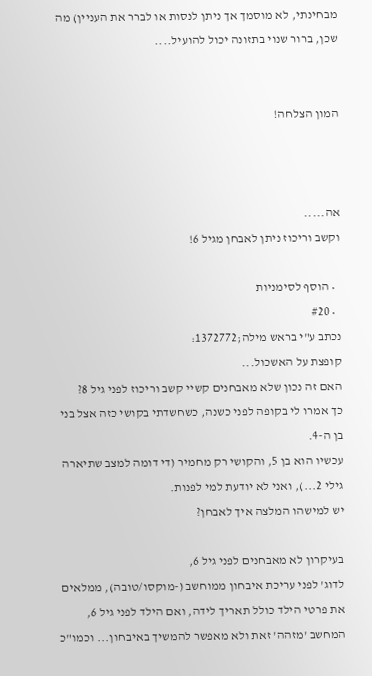מבחינתי, לא מוסמך אך ניתן לנסות או לברר את העניין) מה שכן, ברור שנוי בתזונה יכול להועיל....


המון הצלחה!



אה.....
וקשב וריכוז ניתן לאבחן מגיל 6!

  • הוסף לסימניות
  • #20
נכתב ע"י בראש מילה;1372772:
קופצת על האשכול...
האם זה נכון שלא מאבחנים קשיי קשב וריכוז לפני גיל 8?
כך אמרו לי בקופה לפני כשנה, כשחשדתי בקושי כזה אצל בני בן ה-4.
עכשיו הוא בן 5, והקושי רק מחמיר (די דומה למצב שתיארה גילי 2...), ואני לא יודעת למי לפנות.
יש למישהו המלצה איך לאבחן?

בעיקרון לא מאבחנים לפני גיל 6,
לדוג' לפני עריכת איבחון ממוחשב (-מוקסו/טובה), ממלאים את פרטי הילד כולל תאריך לידה, ואם הילד לפני גיל 6, המחשב 'מזהה' זאת ולא מאפשר להמשיך באיבחון... וכמו"כ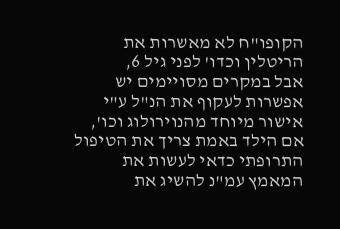הקופו"ח לא מאשרות את הריטלין וכדו' לפני גיל 6,
אבל במקרים מסויימים יש אפשרות לעקוף את הנ"ל ע"י אישור מיוחד מהנוירולוג וכו',
אם הילד באמת צריך את הטיפול התרופתי כדאי לעשות את המאמץ עמ"נ להשיג את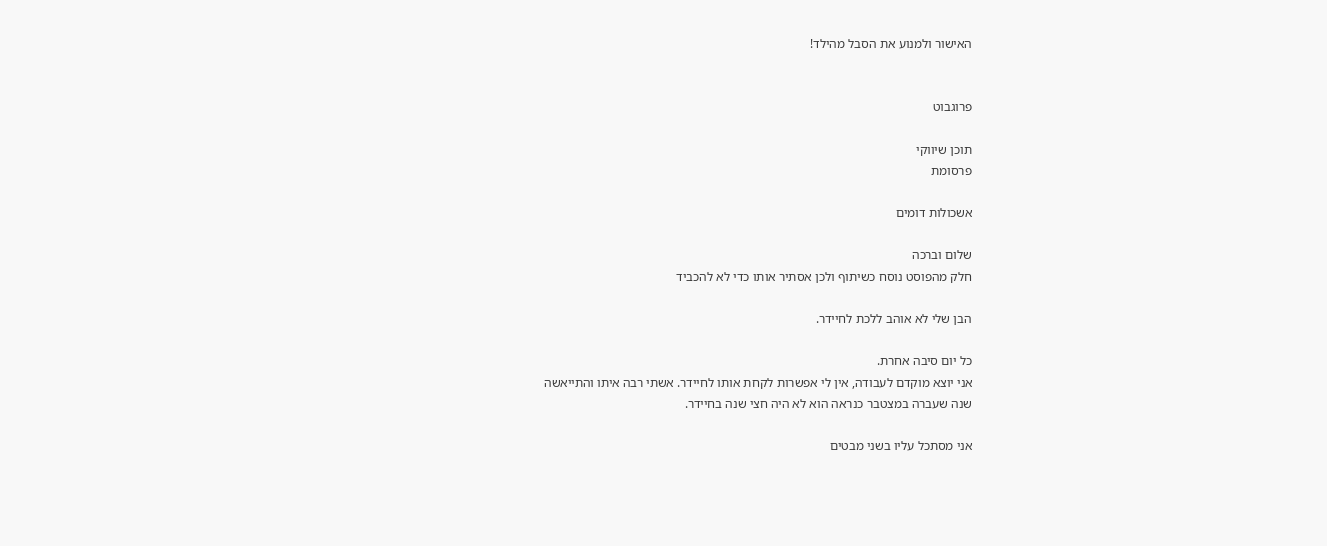האישור ולמנוע את הסבל מהילד!


פרוגבוט

תוכן שיווקי
פרסומת

אשכולות דומים

שלום וברכה
חלק מהפוסט נוסח כשיתוף ולכן אסתיר אותו כדי לא להכביד

הבן שלי לא אוהב ללכת לחיידר.

כל יום סיבה אחרת.
אני יוצא מוקדם לעבודה, אין לי אפשרות לקחת אותו לחיידר. אשתי רבה איתו והתייאשה
שנה שעברה במצטבר כנראה הוא לא היה חצי שנה בחיידר.

אני מסתכל עליו בשני מבטים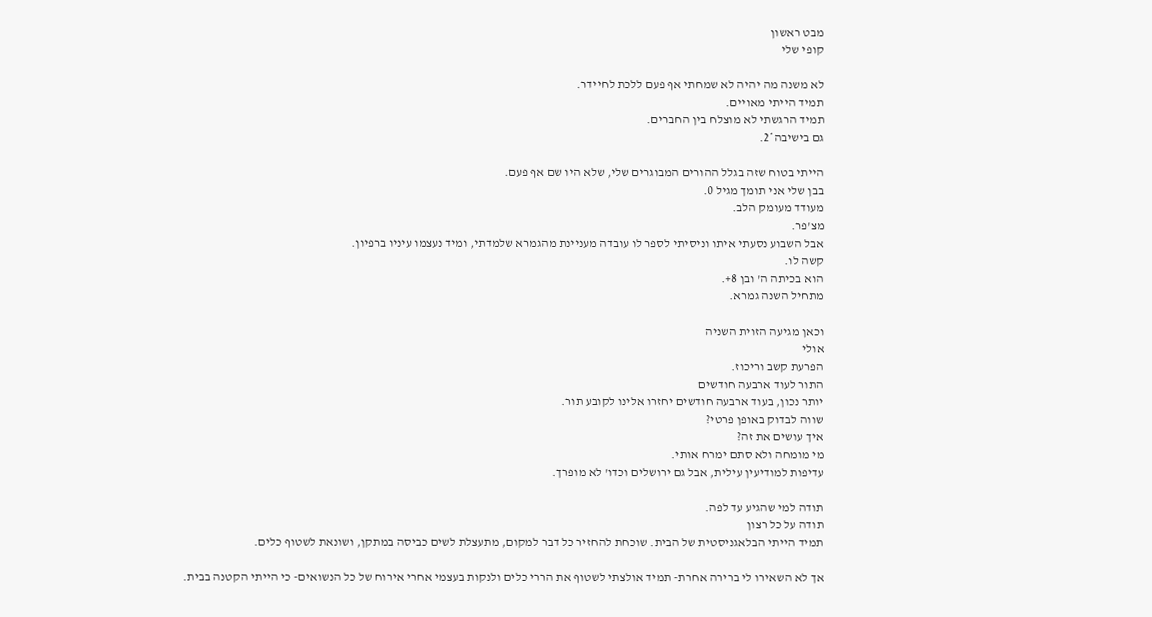מבט ראשון
קופי שלי

לא משנה מה יהיה לא שמחתי אף פעם ללכת לחיידר.
תמיד הייתי מאויים.
תמיד הרגשתי לא מוצלח בין החברים.
גם בישיבה*2.

הייתי בטוח שזה בגלל ההורים המבוגרים שלי, שלא היו שם אף פעם.
בבן שלי אני תומך מגיל 0.
מעודד מעומק הלב.
מצ'פר.
אבל השבוע נסעתי איתו וניסיתי לספר לו עובדה מעניינת מהגמרא שלמדתי, ומיד נעצמו עיניו ברפיון.
קשה לו.
הוא בכיתה ה' ובן 8+.
מתחיל השנה גמרא.

וכאן מגיעה הזוית השניה
אולי
הפרעת קשב וריכוז.
התור לעוד ארבעה חודשים
יותר נכון, בעוד ארבעה חודשים יחזרו אלינו לקובע תור.
שווה לבדוק באופן פרטי?
איך עושים את זה?
מי מומחה ולא סתם ימרח אותי.
עדיפות למודיעין עילית, אבל גם ירושלים וכדו' לא מופרך.

תודה למי שהגיע עד לפה.
תודה על כל רצון
תמיד הייתי הבלאגניסטית של הבית. שוכחת להחזיר כל דבר למקום, מתעצלת לשים כביסה במתקן, ושונאת לשטוף כלים.

אך לא השאירו לי ברירה אחרת- תמיד אולצתי לשטוף את הררי כלים ולנקות בעצמי אחרי אירוח של כל הנשואים- כי הייתי הקטנה בבית.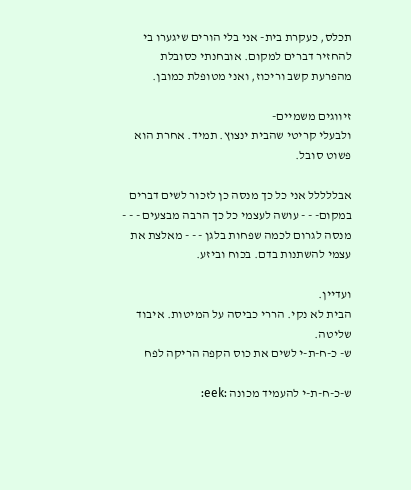תכלס, כעקרת בית- אני בלי הורים שיגערו בי להחזיר דברים למקום. אובחנתי כסובלת מהפרעת קשב וריכוז, ואני מטופלת כמובן.

זיווגים משמיים-
ולבעלי קריטי שהבית ינצוץ. תמיד. אחרת הוא פשוט סובל.

אבללללל אני כל כך מנסה כן לזכור לשים דברים במקום- - - עושה לעצמי כל כך הרבה מבצעים - - -
מנסה לגרום לכמה שפחות בלגן - - - מאלצת את עצמי להשתנות בדם. בכוח וביזע.

ועדיין.
הבית לא נקי. הררי כביסה על המיטות. איבוד שליטה.
ש- כ-ח-ת-י לשים את כוס הקפה הריקה לפח

ש-כ-ח-ת-י להעמיד מכונה :eek: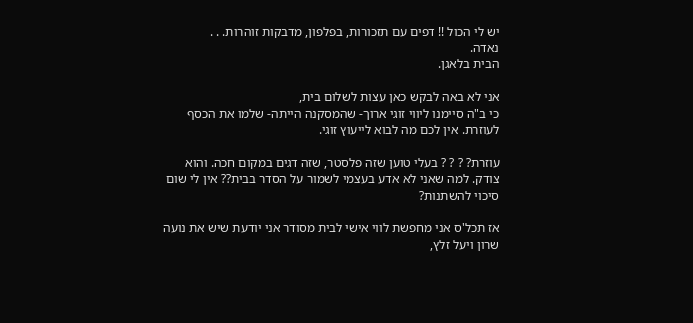יש לי הכול !! דפים עם תזכורות, בפלפון, מדבקות זוהרות. . .
נאדה.
הבית בלאגן.

אני לא באה לבקש כאן עצות לשלום בית,
כי ב"ה סיימנו ליווי זוגי ארוך- שהמסקנה הייתה- שלמו את הכסף לעוזרת. אין לכם מה לבוא לייעוץ זוגי.

עוזרת? ? ? ? בעלי טוען שזה פלסטר, שזה דגים במקום חכה. והוא צודק. למה שאני לא אדע בעצמי לשמור על הסדר בבית?? אין לי שום סיכוי להשתנות?

אז תכל'ס אני מחפשת לווי אישי לבית מסודר אני יודעת שיש את נועה שרון ויעל זלץ,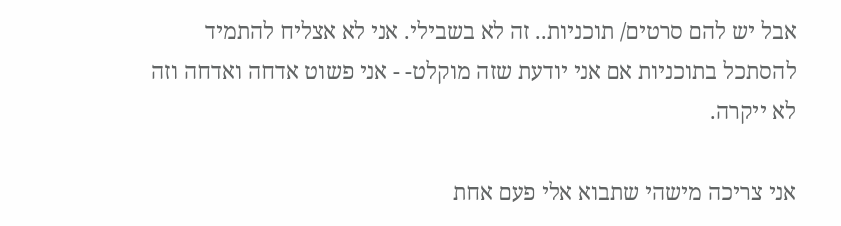אבל יש להם סרטים/ תוכניות.. זה לא בשבילי. אני לא אצליח להתמיד להסתכל בתוכניות אם אני יודעת שזה מוקלט- - אני פשוט אדחה ואדחה וזה לא ייקרה.

אני צריכה מישהי שתבוא אלי פעם אחת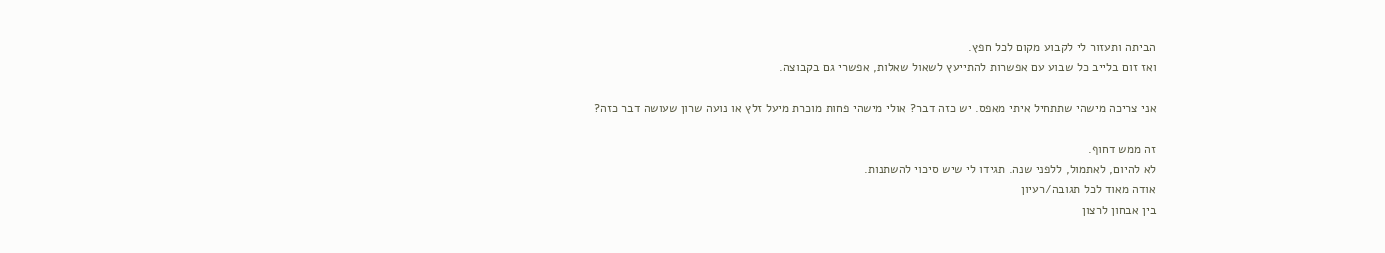הביתה ותעזור לי לקבוע מקום לכל חפץ.
ואז זום בלייב כל שבוע עם אפשרות להתייעץ לשאול שאלות, אפשרי גם בקבוצה.

אני צריכה מישהי שתתחיל איתי מאפס. יש כזה דבר? אולי מישהי פחות מוכרת מיעל זלץ או נועה שרון שעושה דבר כזה?

זה ממש דחוף.
לא להיום, לאתמול, ללפני שנה. תגידו לי שיש סיכוי להשתנות.
אודה מאוד לכל תגובה/רעיון
בין אבחון לרצון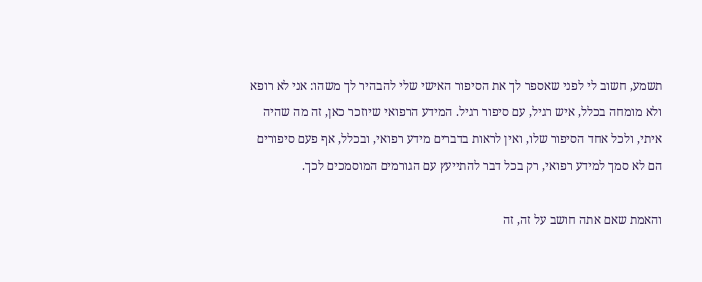תשמע, חשוב לי לפני שאספר לך את הסיפור האישי שלי להבהיר לך משהו: אני לא רופא ולא מומחה בכלל, איש רגיל, עם סיפור רגיל. המידע הרפואי שיוזכר כאן, זה מה שהיה איתי, ולכל אחד הסיפור שלו, ואין לראות בדברים מידע רפואי, ובכלל, אף פעם סיפורים הם לא סמך למידע רפואי, רק בכל דבר להתייעץ עם הגורמים המוסמכים לכך.

והאמת שאם אתה חושב על זה, זה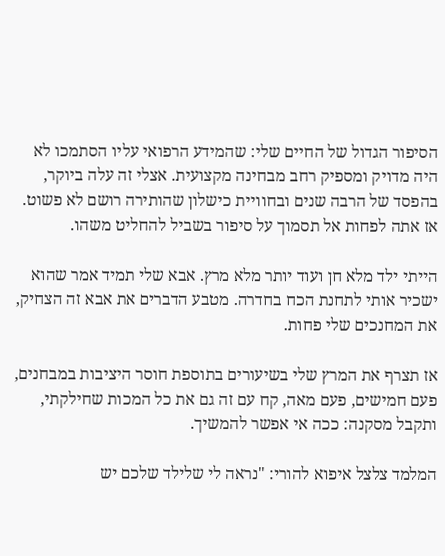הסיפור הגדול של החיים שלי: שהמידע הרפואי עליו הסתמכו לא היה מדויק ומספיק רחב מבחינה מקצועית. אצלי זה עלה ביוקר, בהפסד של הרבה שנים ובחוויית כישלון שהותירה רושם לא פשוט. אז אתה לפחות אל תסמוך על סיפור בשביל להחליט משהו.

הייתי ילד מלא חן ועוד יותר מלא מרץ. אבא שלי תמיד אמר שהוא ישכיר אותי לתחנת הכח בחדרה. מטבע הדברים את אבא זה הצחיק, את המחנכים שלי פחות.

אז תצרף את המרץ שלי בשיעורים בתוספת חוסר היציבות במבחנים, פעם חמישים, פעם מאה, קח עם זה גם את כל המכות שחילקתי, ותקבל מסקנה: ככה אי אפשר להמשיך.

המלמד צלצל איפוא להורי: "נראה לי שלילד שלכם יש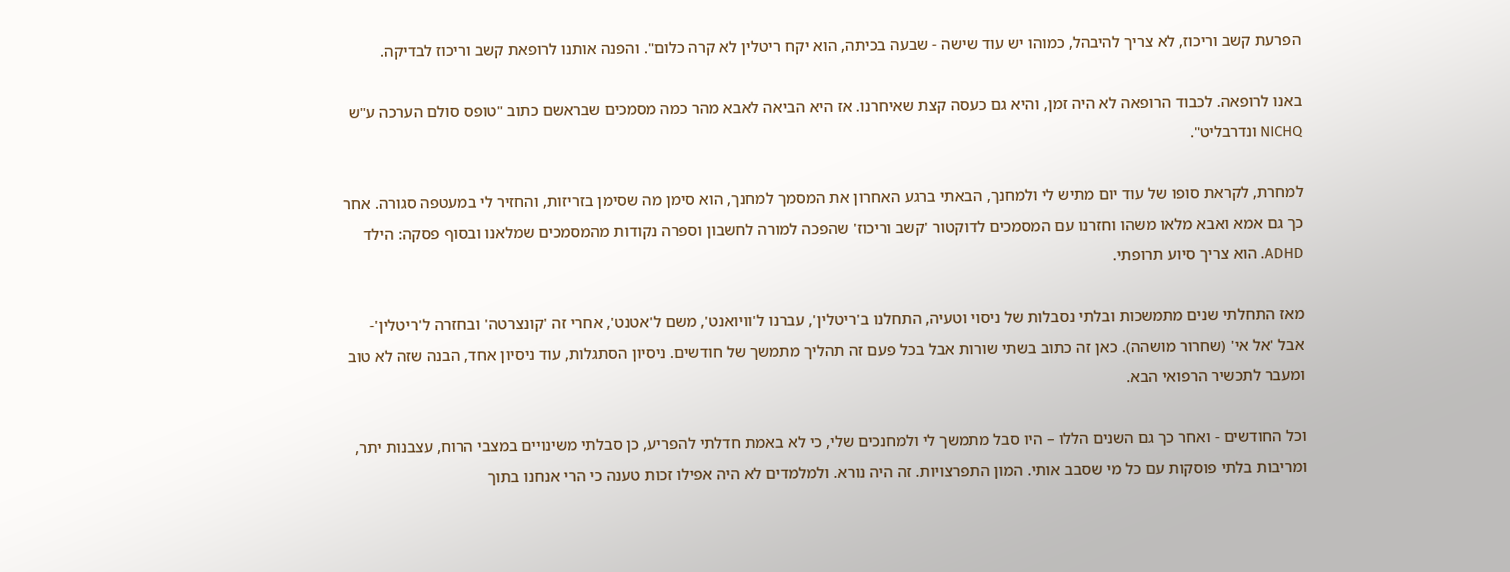הפרעת קשב וריכוז, לא צריך להיבהל, כמוהו יש עוד שישה - שבעה בכיתה, הוא יקח ריטלין לא קרה כלום". והפנה אותנו לרופאת קשב וריכוז לבדיקה.

באנו לרופאה. לכבוד הרופאה לא היה זמן, והיא גם כעסה קצת שאיחרנו. אז היא הביאה לאבא מהר כמה מסמכים שבראשם כתוב "טופס סולם הערכה ע"ש NICHQ ונדרבליט".

למחרת, לקראת סופו של עוד יום מתיש לי ולמחנך, הבאתי ברגע האחרון את המסמך למחנך, הוא סימן מה שסימן בזריזות, והחזיר לי במעטפה סגורה. אחר כך גם אמא ואבא מלאו משהו וחזרנו עם המסמכים לדוקטור 'קשב וריכוז' שהפכה למורה לחשבון וספרה נקודות מהמסמכים שמלאנו ובסוף פסקה: הילד ADHD. הוא צריך סיוע תרופתי.

מאז התחלתי שנים מתמשכות ובלתי נסבלות של ניסוי וטעיה, התחלנו ב'ריטלין', עברנו ל'וויואנט', משם ל'אטנט', אחרי זה 'קונצרטה' ובחזרה ל'ריטלין'- אבל 'אל אי' (שחרור מושהה). כאן זה כתוב בשתי שורות אבל בכל פעם זה תהליך מתמשך של חודשים. ניסיון הסתגלות, עוד ניסיון אחד, הבנה שזה לא טוב ומעבר לתכשיר הרפואי הבא.

וכל החודשים - ואחר כך גם השנים הללו – היו סבל מתמשך לי ולמחנכים שלי, כי לא באמת חדלתי להפריע, כן סבלתי משינויים במצבי הרוח, עצבנות יתר, ומריבות בלתי פוסקות עם כל מי שסבב אותי. המון התפרצויות. זה היה נורא. ולמלמדים לא היה אפילו זכות טענה כי הרי אנחנו בתוך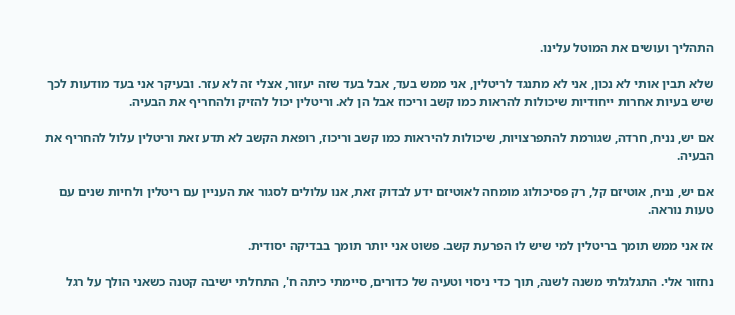התהליך ועושים את המוטל עלינו.

שלא תבין אותי לא נכון, אני לא מתנגד לריטלין, אני ממש בעד, אבל בעד שזה יעזור, אצלי זה לא עזר. ובעיקר אני בעד מודעות לכך שיש בעיות אחרות ייחודיות שיכולות להראות כמו קשב וריכוז אבל הן לא. וריטלין יכול להזיק ולהחריף את הבעיה.

אם יש, נניח, חרדה, שגורמת להתפרצויות, שיכולות להיראות כמו קשב וריכוז, רופאת הקשב לא תדע זאת וריטלין עלול להחריף את הבעיה.

אם יש, נניח, אוטיזם קל, רק פסיכולוג מומחה לאוטיזם ידע לבדוק זאת, אנו עלולים לסגור את העניין עם ריטלין ולחיות שנים עם טעות נוראה.

אז אני ממש תומך בריטלין למי שיש לו הפרעת קשב. פשוט אני יותר תומך בבדיקה יסודית.

נחזור אלי. התגלגלתי משנה לשנה, תוך כדי ניסוי וטעיה של כדורים, סיימתי כיתה ח', התחלתי ישיבה קטנה כשאני הולך על רגל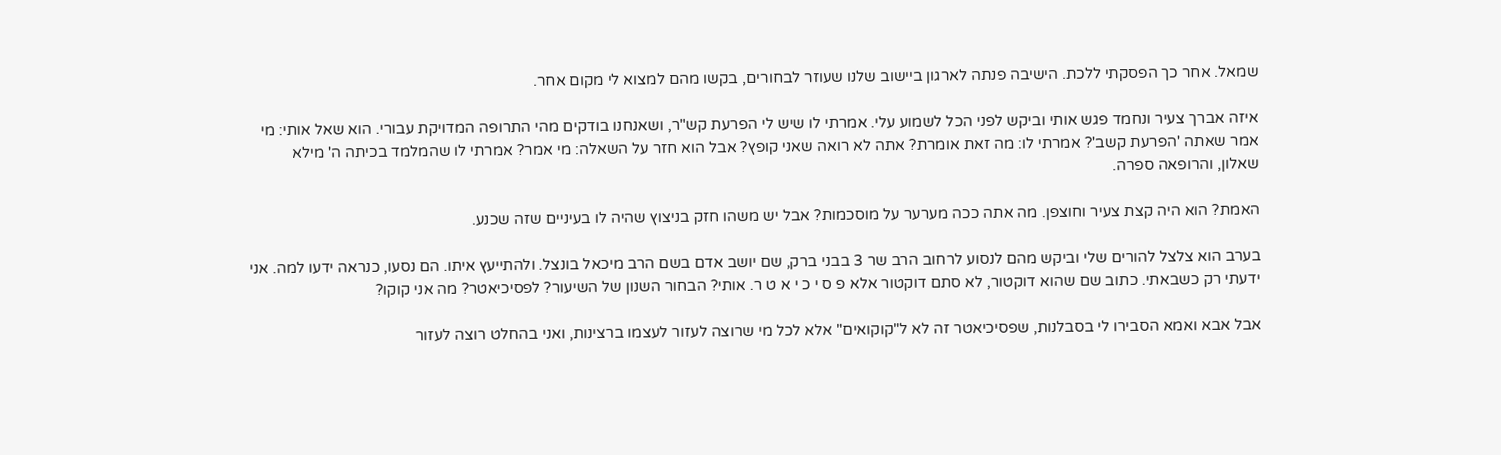שמאל. אחר כך הפסקתי ללכת. הישיבה פנתה לארגון ביישוב שלנו שעוזר לבחורים, בקשו מהם למצוא לי מקום אחר.

איזה אברך צעיר ונחמד פגש אותי וביקש לפני הכל לשמוע עלי. אמרתי לו שיש לי הפרעת קש"ר, ושאנחנו בודקים מהי התרופה המדויקת עבורי. הוא שאל אותי: מי אמר שאתה 'הפרעת קשב'? אמרתי לו: מה זאת אומרת? אתה לא רואה שאני קופץ? אבל הוא חזר על השאלה: מי אמר? אמרתי לו שהמלמד בכיתה ה' מילא שאלון, והרופאה ספרה.

האמת? הוא היה קצת צעיר וחוצפן. מה אתה ככה מערער על מוסכמות? אבל יש משהו חזק בניצוץ שהיה לו בעיניים שזה שכנע.

בערב הוא צלצל להורים שלי וביקש מהם לנסוע לרחוב הרב שר 3 בבני ברק, שם יושב אדם בשם הרב מיכאל בונצל. ולהתייעץ איתו. הם נסעו, כנראה ידעו למה. אני ידעתי רק כשבאתי. כתוב שם שהוא דוקטור, לא סתם דוקטור אלא פ ס י כ י א ט ר. אותי? הבחור השנון של השיעור? לפסיכיאטר? מה אני קוקו?

אבל אבא ואמא הסבירו לי בסבלנות, שפסיכיאטר זה לא ל"קוקואים" אלא לכל מי שרוצה לעזור לעצמו ברצינות, ואני בהחלט רוצה לעזור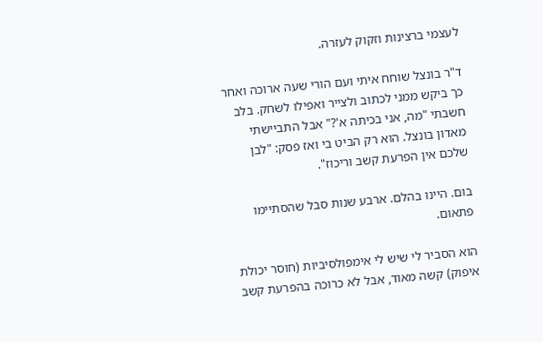לעצמי ברצינות וזקוק לעזרה.

ד"ר בונצל שוחח איתי ועם הורי שעה ארוכה ואחר כך ביקש ממני לכתוב ולצייר ואפילו לשחק. בלב חשבתי "מה, אני בכיתה א'?" אבל התביישתי מאדון בונצל. הוא רק הביט בי ואז פסק: "לבן שלכם אין הפרעת קשב וריכוז".

בום. היינו בהלם. ארבע שנות סבל שהסתיימו פתאום.

הוא הסביר לי שיש לי אימפולסיביות (חוסר יכולת איפוק) קשה מאוד, אבל לא כרוכה בהפרעת קשב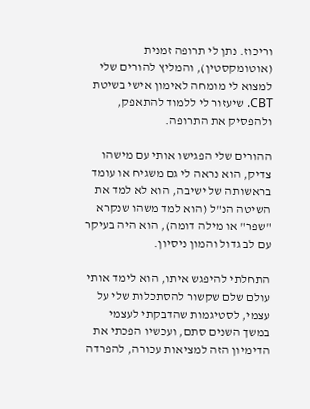וריכוז. נתן לי תרופה זמנית (אוטומקסטין), והמליץ להורים שלי למצוא לי מומחה לאימון אישי בשיטת CBT. שיעזור לי ללמוד להתאפק, ולהפסיק את התרופה.

ההורים שלי הפגישו אותי עם מישהו צדיק, הוא נראה לי גם משגיח או עומד בראשותה של ישיבה, הוא לא למד את השיטה הנ"ל (הוא למד משהו שנקרא "שפר" או מילה דומה), הוא היה בעיקר עם לב גדול והמון ניסיון.

התחלתי להיפגש איתו, הוא לימד אותי עולם שלם שקשור להסתכלות שלי על עצמי, לסטיגמות שהדבקתי לעצמי במשך השנים סתם, ועכשיו הפכתי את הדימיון הזה למציאות עכורה, להפרדה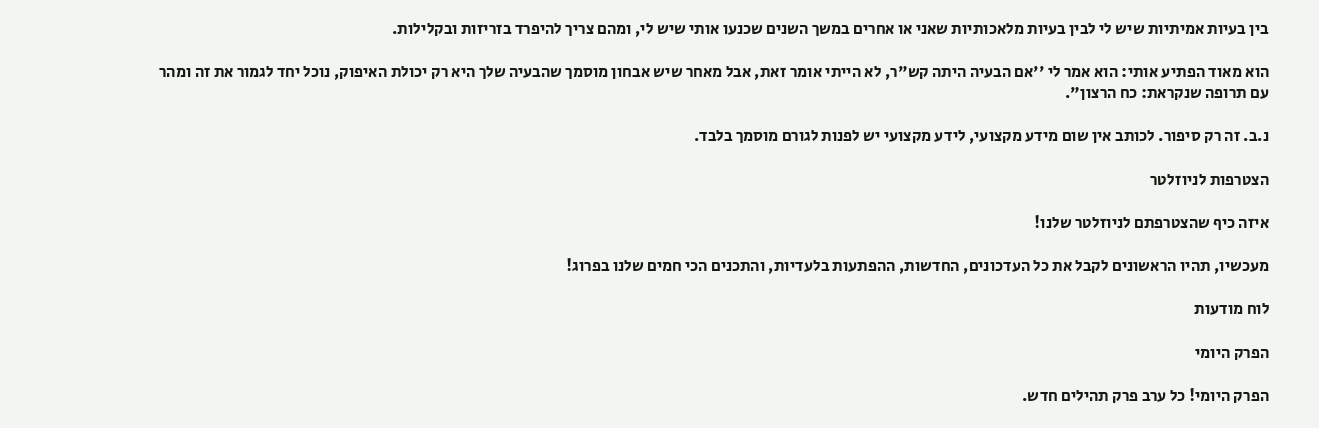בין בעיות אמיתיות שיש לי לבין בעיות מלאכותיות שאני או אחרים במשך השנים שכנעו אותי שיש לי, ומהם צריך להיפרד בזריזות ובקלילות.

הוא מאוד הפתיע אותי: הוא אמר לי ''אם הבעיה היתה קש"ר, לא הייתי אומר זאת, אבל מאחר שיש אבחון מוסמך שהבעיה שלך היא רק יכולת האיפוק, נוכל יחד לגמור את זה ומהר עם תרופה שנקראת: כח הרצון".

נ.ב. זה רק סיפור. לכותב אין שום מידע מקצועי, לידע מקצועי יש לפנות לגורם מוסמך בלבד.

הצטרפות לניוזלטר

איזה כיף שהצטרפתם לניוזלטר שלנו!

מעכשיו, תהיו הראשונים לקבל את כל העדכונים, החדשות, ההפתעות בלעדיות, והתכנים הכי חמים שלנו בפרוג!

לוח מודעות

הפרק היומי

הפרק היומי! כל ערב פרק תהילים חדש.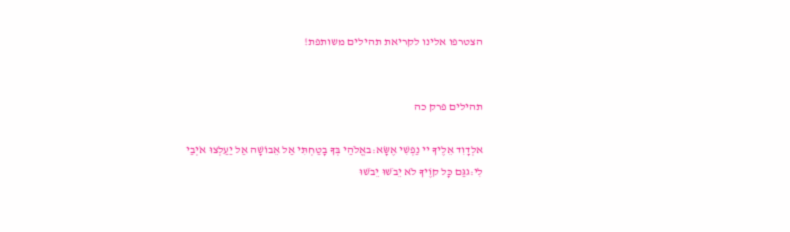הצטרפו אלינו לקריאת תהילים משותפת!


תהילים פרק כה

אלְדָוִד אֵלֶיךָ יי נַפְשִׁי אֶשָּׂא:באֱלֹהַי בְּךָ בָטַחְתִּי אַל אֵבוֹשָׁה אַל יַעַלְצוּ אֹיְבַי לִי:גגַּם כָּל קוֶֹיךָ לֹא יֵבֹשׁוּ יֵבֹשׁוּ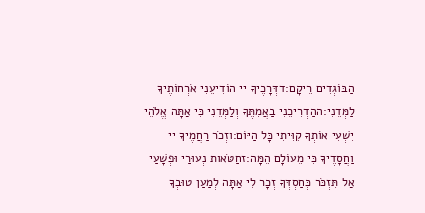הַבּוֹגְדִים רֵיקָם:דדְּרָכֶיךָ יי הוֹדִיעֵנִי אֹרְחוֹתֶיךָ לַמְּדֵנִי:ההַדְרִיכֵנִי בַאֲמִתֶּךָ וְלַמְּדֵנִי כִּי אַתָּה אֱלֹהֵי יִשְׁעִי אוֹתְךָ קִוִּיתִי כָּל הַיּוֹם:וזְכֹר רַחֲמֶיךָ יי וַחֲסָדֶיךָ כִּי מֵעוֹלָם הֵמָּה:זחַטֹּאות נְעוּרַי וּפְשָׁעַי אַל תִּזְכֹּר כְּחַסְדְּךָ זְכָר לִי אַתָּה לְמַעַן טוּבְךָ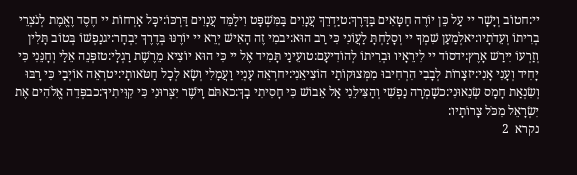יי:חטוֹב וְיָשָׁר יי עַל כֵּן יוֹרֶה חַטָּאִים בַּדָּרֶךְ:טיַדְרֵךְ עֲנָוִים בַּמִּשְׁפָּט וִילַמֵּד עֲנָוִים דַּרְכּוֹ:יכָּל אָרְחוֹת יי חֶסֶד וֶאֱמֶת לְנֹצְרֵי בְרִיתוֹ וְעֵדֹתָיו:יאלְמַעַן שִׁמְךָ יי וְסָלַחְתָּ לַעֲוֹנִי כִּי רַב הוּא:יבמִי זֶה הָאִישׁ יְרֵא יי יוֹרֶנּוּ בְּדֶרֶךְ יִבְחָר:יגנַפְשׁוֹ בְּטוֹב תָּלִין וְזַרְעוֹ יִירַשׁ אָרֶץ:ידסוֹד יי לִירֵאָיו וּבְרִיתוֹ לְהוֹדִיעָם:טועֵינַי תָּמִיד אֶל יי כִּי הוּא יוֹצִיא מֵרֶשֶׁת רַגְלָי:טזפְּנֵה אֵלַי וְחָנֵּנִי כִּי יָחִיד וְעָנִי אָנִי:יזצָרוֹת לְבָבִי הִרְחִיבוּ מִמְּצוּקוֹתַי הוֹצִיאֵנִי:יחרְאֵה עָנְיִי וַעֲמָלִי וְשָׂא לְכָל חַטֹּאותָי:יטרְאֵה אוֹיְבַי כִּי רָבּוּ וְשִׂנְאַת חָמָס שְׂנֵאוּנִי:כשָׁמְרָה נַפְשִׁי וְהַצִּילֵנִי אַל אֵבוֹשׁ כִּי חָסִיתִי בָךְ:כאתֹּם וָיֹשֶׁר יִצְּרוּנִי כִּי קִוִּיתִיךָ:כבפְּדֵה אֱלֹהִים אֶת יִשְׂרָאֵל מִכֹּל צָרוֹתָיו:
נקרא  2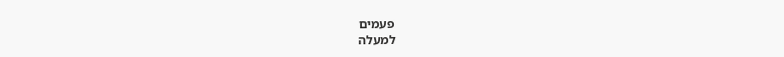פעמים
למעלה